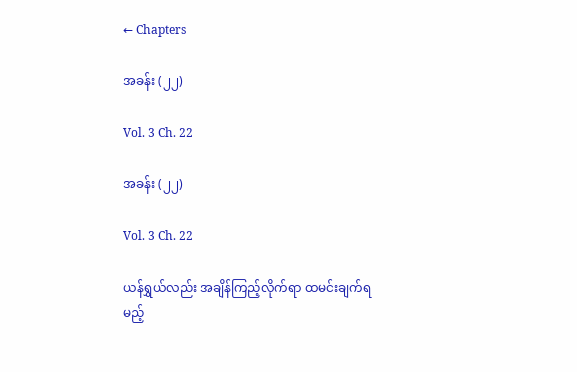← Chapters

အခန်း (၂၂)

Vol. 3 Ch. 22

အခန်း (၂၂)

Vol. 3 Ch. 22

ယန်ရွှယ်လည်း အချိန်ကြည့်လိုက်ရာ ထမင်းချက်ရမည့်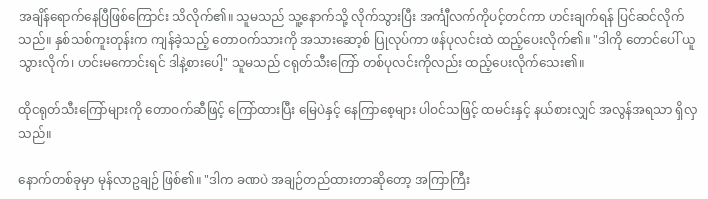အချိန်ရောက်နေပြီဖြစ်ကြောင်း သိလိုက်၏။ သူမသည် သူ့နောက်သို့ လိုက်သွားပြီး အင်္ကျီလက်ကိုပင့်တင်ကာ ဟင်းချက်ရန် ပြင်ဆင်လိုက်သည်။ နှစ်သစ်ကူးတုန်းက ကျန်ခဲ့သည့် တောဝက်သားကို အသားဆော့စ် ပြုလုပ်ကာ ဖန်ပုလင်းထဲ ထည့်ပေးလိုက်၏။ "ဒါကို တောင်ပေါ် ယူသွားလိုက်၊ ဟင်းမကောင်းရင် ဒါနဲ့စားပေါ့" သူမသည် ငရုတ်သီးကြော် တစ်ပုလင်းကိုလည်း ထည့်ပေးလိုက်သေး၏။

ထိုငရုတ်သီးကြော်များကို တောဝက်ဆီဖြင့် ကြော်ထားပြီး မြေပဲနှင့် နေကြာစေ့များ ပါဝင်သဖြင့် ထမင်းနှင့် နယ်စားလျှင် အလွန်အရသာ ရှိလှသည်။

နောက်တစ်ခုမှာ မုန်လာဥချဉ် ဖြစ်၏။ "ဒါက ခဏပဲ အချဉ်တည်ထားတာဆိုတော့ အကြာကြီး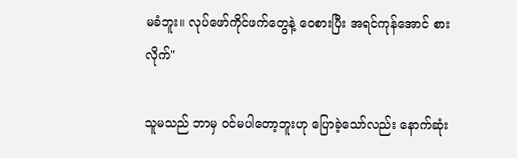မခံဘူး။ လုပ်ဖော်ကိုင်ဖက်တွေနဲ့ ဝေစားပြီး အရင်ကုန်အောင် စားလိုက်"

သူမသည် ဘာမှ ဝင်မပါတော့ဘူးဟု ပြောခဲ့သော်လည်း နောက်ဆုံး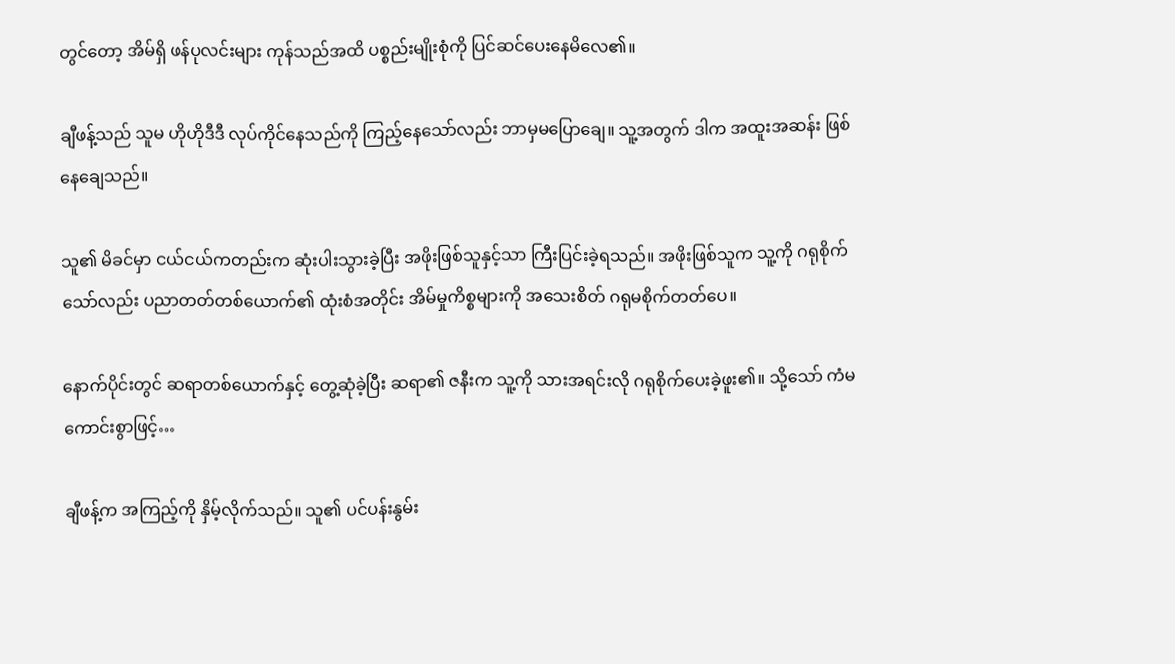တွင်တော့ အိမ်ရှိ ဖန်ပုလင်းများ ကုန်သည်အထိ ပစ္စည်းမျိုးစုံကို ပြင်ဆင်ပေးနေမိလေ၏။

ချီဖန့်သည် သူမ ဟိုဟိုဒီဒီ လုပ်ကိုင်နေသည်ကို ကြည့်နေသော်လည်း ဘာမှမပြောချေ။ သူ့အတွက် ဒါက အထူးအဆန်း ဖြစ်နေချေသည်။

သူ၏ မိခင်မှာ ငယ်ငယ်ကတည်းက ဆုံးပါးသွားခဲ့ပြီး အဖိုးဖြစ်သူနှင့်သာ ကြီးပြင်းခဲ့ရသည်။ အဖိုးဖြစ်သူက သူ့ကို ဂရုစိုက်သော်လည်း ပညာတတ်တစ်ယောက်၏ ထုံးစံအတိုင်း အိမ်မှုကိစ္စများကို အသေးစိတ် ဂရုမစိုက်တတ်ပေ။

နောက်ပိုင်းတွင် ဆရာတစ်ယောက်နှင့် တွေ့ဆုံခဲ့ပြီး ဆရာ၏ ဇနီးက သူ့ကို သားအရင်းလို ဂရုစိုက်ပေးခဲ့ဖူး၏။ သို့သော် ကံမကောင်းစွာဖြင့်…

ချီဖန့်က အကြည့်ကို နှိမ့်လိုက်သည်။ သူ၏ ပင်ပန်းနွမ်း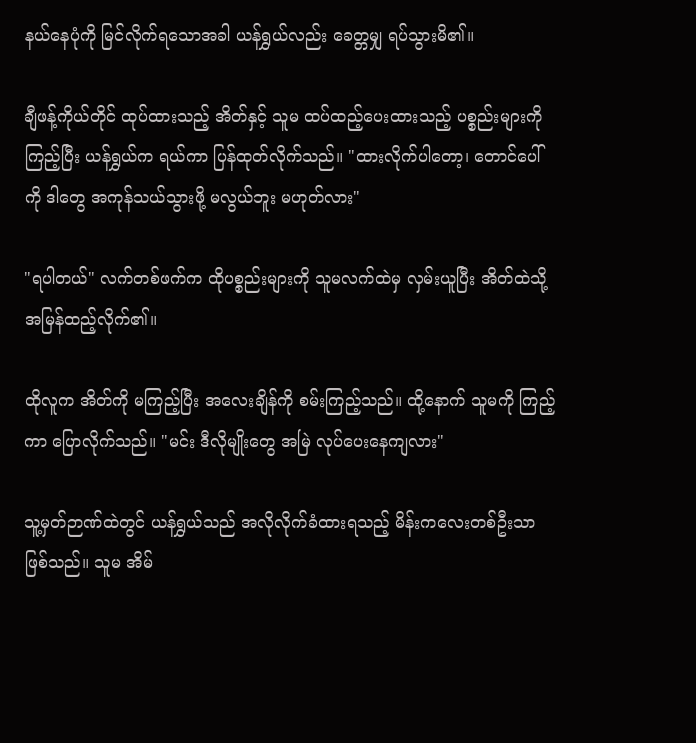နယ်နေပုံကို မြင်လိုက်ရသောအခါ ယန်ရွှယ်လည်း ခေတ္တမျှ ရပ်သွားမိ၏။

ချီဖန့်ကိုယ်တိုင် ထုပ်ထားသည့် အိတ်နှင့် သူမ ထပ်ထည့်ပေးထားသည့် ပစ္စည်းများကို ကြည့်ပြီး ယန်ရွှယ်က ရယ်ကာ ပြန်ထုတ်လိုက်သည်။ "ထားလိုက်ပါတော့၊ တောင်ပေါ်ကို ဒါတွေ အကုန်သယ်သွားဖို့ မလွယ်ဘူး မဟုတ်လား"

"ရပါတယ်" လက်တစ်ဖက်က ထိုပစ္စည်းများကို သူမလက်ထဲမှ လှမ်းယူပြီး အိတ်ထဲသို့ အမြန်ထည့်လိုက်၏။

ထိုလူက အိတ်ကို မကြည့်ပြီး အလေးချိန်ကို စမ်းကြည့်သည်။ ထို့နောက် သူမကို ကြည့်ကာ ပြောလိုက်သည်။ "မင်း ဒီလိုမျိုးတွေ အမြဲ လုပ်ပေးနေကျလား"

သူ့မှတ်ဉာဏ်ထဲတွင် ယန်ရွှယ်သည် အလိုလိုက်ခံထားရသည့် မိန်းကလေးတစ်ဦးသာ ဖြစ်သည်။ သူမ အိမ်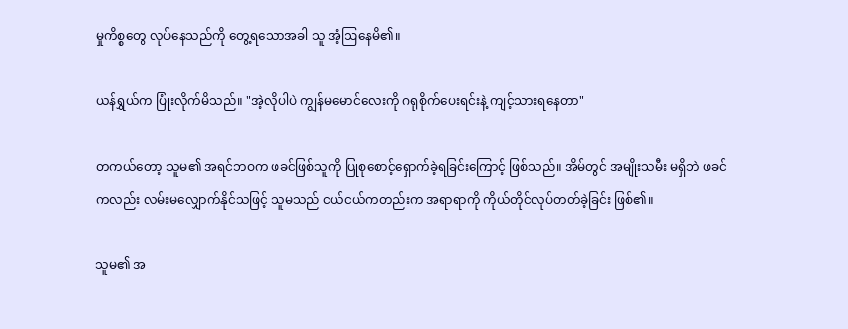မှုကိစ္စတွေ လုပ်နေသည်ကို တွေ့ရသောအခါ သူ အံ့ဩနေမိ၏။

ယန်ရွှယ်က ပြုံးလိုက်မိသည်။ "အဲ့လိုပါပဲ ကျွန်မမောင်လေးကို ဂရုစိုက်ပေးရင်းနဲ့ ကျင့်သားရနေတာ"

တကယ်တော့ သူမ၏ အရင်ဘဝက ဖခင်ဖြစ်သူကို ပြုစုစောင့်ရှောက်ခဲ့ရခြင်းကြောင့် ဖြစ်သည်။ အိမ်တွင် အမျိုးသမီး မရှိဘဲ ဖခင်ကလည်း လမ်းမလျှောက်နိုင်သဖြင့် သူမသည် ငယ်ငယ်ကတည်းက အရာရာကို ကိုယ်တိုင်လုပ်တတ်ခဲ့ခြင်း ဖြစ်၏။

သူမ၏ အ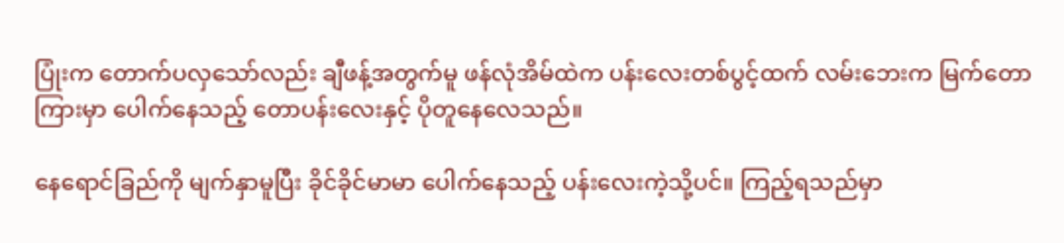ပြုံးက တောက်ပလှသော်လည်း ချီဖန့်အတွက်မူ ဖန်လုံအိမ်ထဲက ပန်းလေးတစ်ပွင့်ထက် လမ်းဘေးက မြက်တောကြားမှာ ပေါက်နေသည့် တောပန်းလေးနှင့် ပိုတူနေလေသည်။

နေရောင်ခြည်ကို မျက်နှာမူပြီး ခိုင်ခိုင်မာမာ ပေါက်နေသည့် ပန်းလေးကဲ့သို့ပင်။ ကြည့်ရသည်မှာ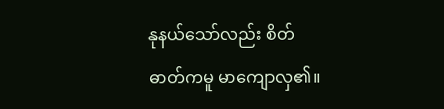နုနယ်သော်လည်း စိတ်ဓာတ်ကမူ မာကျောလှ၏။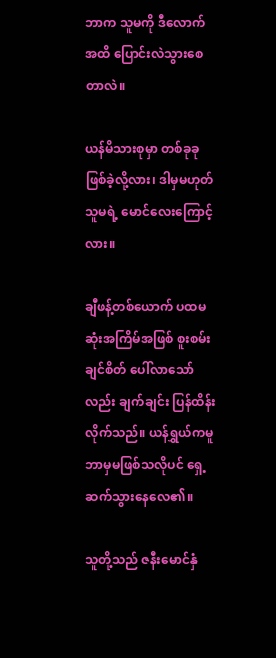ဘာက သူမကို ဒီလောက်အထိ ပြောင်းလဲသွားစေတာလဲ။

ယန်မိသားစုမှာ တစ်ခုခု ဖြစ်ခဲ့လို့လား၊ ဒါမှမဟုတ် သူမရဲ့ မောင်လေးကြောင့်လား။

ချီဖန့်တစ်ယောက် ပထမဆုံးအကြိမ်အဖြစ် စူးစမ်းချင်စိတ် ပေါ်လာသော်လည်း ချက်ချင်း ပြန်ထိန်းလိုက်သည်။ ယန်ရွှယ်ကမူ ဘာမှမဖြစ်သလိုပင် ရှေ့ဆက်သွားနေလေ၏။

သူတို့သည် ဇနီးမောင်နှံ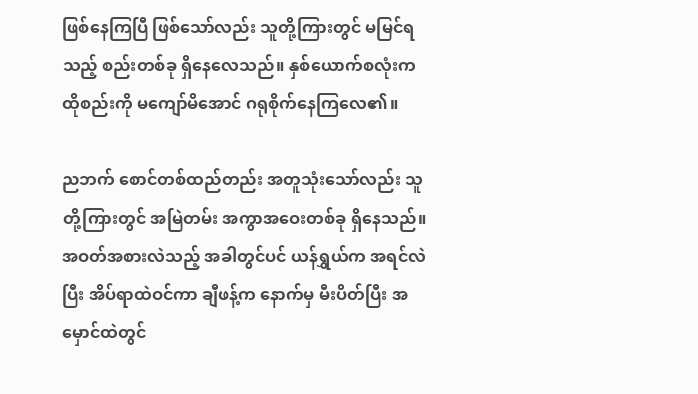ဖြစ်နေကြပြီ ဖြစ်သော်လည်း သူတို့ကြားတွင် မမြင်ရသည့် စည်းတစ်ခု ရှိနေလေသည်။ နှစ်ယောက်စလုံးက ထိုစည်းကို မကျော်မိအောင် ဂရုစိုက်နေကြလေ၏။

ညဘက် စောင်တစ်ထည်တည်း အတူသုံးသော်လည်း သူတို့ကြားတွင် အမြဲတမ်း အကွာအဝေးတစ်ခု ရှိနေသည်။ အဝတ်အစားလဲသည့် အခါတွင်ပင် ယန်ရွှယ်က အရင်လဲပြီး အိပ်ရာထဲဝင်ကာ ချီဖန့်က နောက်မှ မီးပိတ်ပြီး အမှောင်ထဲတွင်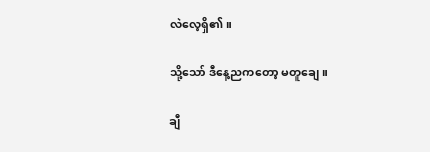လဲလေ့ရှိ၏။

သို့သော် ဒီနေ့ညကတော့ မတူချေ။

ချီ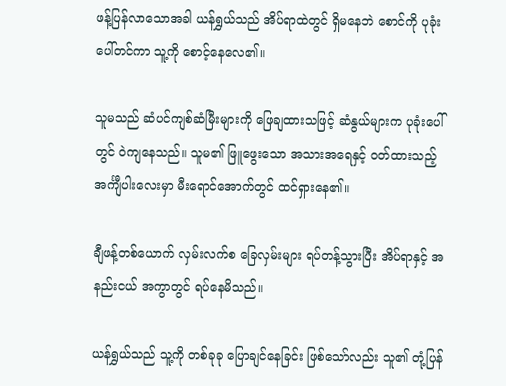ဖန့်ပြန်လာသောအခါ ယန်ရွှယ်သည် အိပ်ရာထဲတွင် ရှိမနေဘဲ စောင်ကို ပုခုံးပေါ်တင်ကာ သူ့ကို စောင့်နေလေ၏။

သူမသည် ဆံပင်ကျစ်ဆံမြီးများကို ဖြေချထားသဖြင့် ဆံနွယ်များက ပုခုံးပေါ်တွင် ဝဲကျနေသည်။ သူမ၏ ဖြူဖွေးသော အသားအရေနှင့် ဝတ်ထားသည့် အင်္ကျီပါးလေးမှာ မီးရောင်အောက်တွင် ထင်ရှားနေ၏။

ချီဖန့်တစ်ယောက် လှမ်းလက်စ ခြေလှမ်းများ ရပ်တန့်သွားပြီး အိပ်ရာနှင့် အနည်းငယ် အကွာတွင် ရပ်နေမိသည်။

ယန်ရွှယ်သည် သူ့ကို တစ်ခုခု ပြောချင်နေခြင်း ဖြစ်သော်လည်း သူ၏ တုံ့ပြန်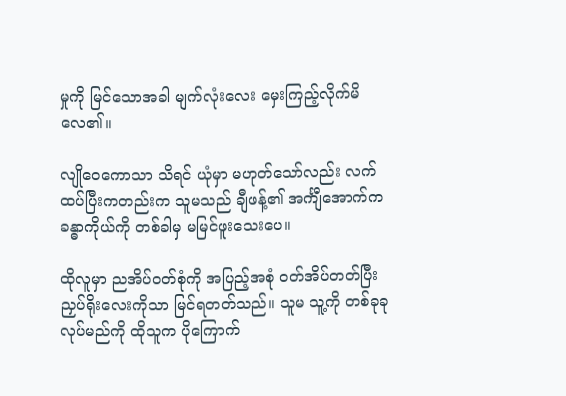မှုကို မြင်သောအခါ မျက်လုံးလေး မှေးကြည့်လိုက်မိလေ၏။

လျိုဝေကောသာ သိရင် ယုံမှာ မဟုတ်သော်လည်း လက်ထပ်ပြီးကတည်းက သူမသည် ချီဖန့်၏ အင်္ကျီအောက်က ခန္ဓာကိုယ်ကို တစ်ခါမှ မမြင်ဖူးသေးပေ။

ထိုလူမှာ ညအိပ်ဝတ်စုံကို အပြည့်အစုံ ဝတ်အိပ်တတ်ပြီး ညှပ်ရိုးလေးကိုသာ မြင်ရတတ်သည်။ သူမ သူ့ကို တစ်ခုခု လုပ်မည်ကို ထိုသူက ပိုကြောက်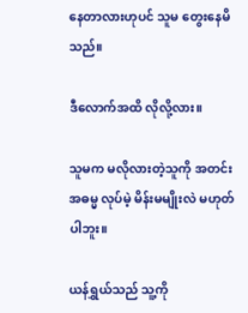နေတာလားဟုပင် သူမ တွေးနေမိသည်။

ဒီလောက်အထိ လိုလို့လား။

သူမက မလိုလားတဲ့သူကို အတင်းအဓမ္မ လုပ်မဲ့ မိန်းမမျိုးလဲ မဟုတ်ပါဘူး။

ယန်ရွှယ်သည် သူ့ကို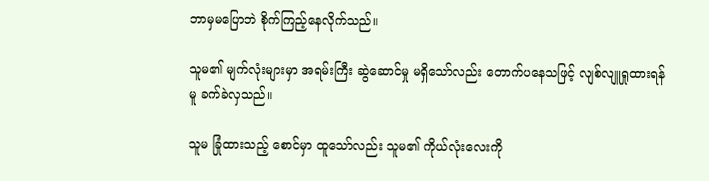ဘာမှမပြောဘဲ စိုက်ကြည့်နေလိုက်သည်။

သူမ၏ မျက်လုံးများမှာ အရမ်းကြီး ဆွဲဆောင်မှု မရှိသော်လည်း တောက်ပနေသဖြင့် လျစ်လျူရှုထားရန်မူ ခက်ခဲလှသည်။

သူမ ခြုံထားသည့် စောင်မှာ ထူသော်လည်း သူမ၏ ကိုယ်လုံးလေးကို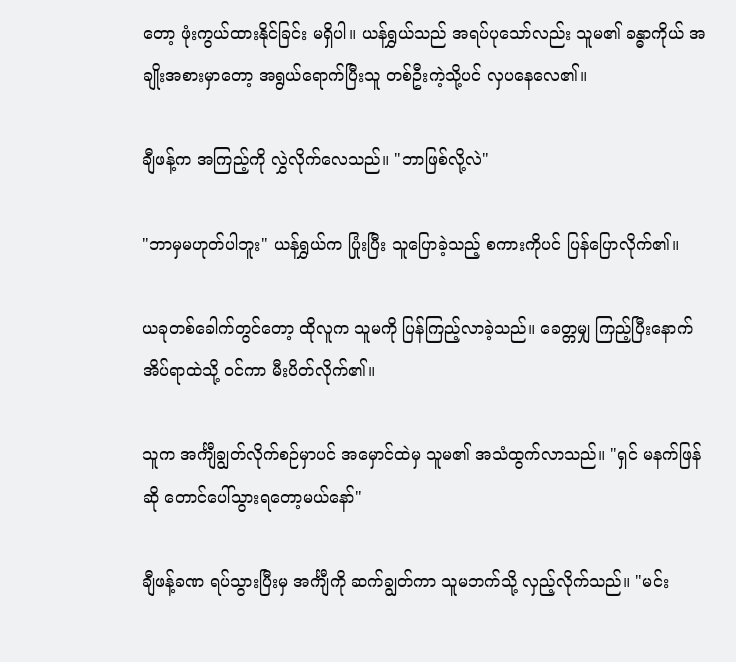တော့ ဖုံးကွယ်ထားနိုင်ခြင်း မရှိပါ။ ယန်ရွှယ်သည် အရပ်ပုသော်လည်း သူမ၏ ခန္ဓာကိုယ် အချိုးအစားမှာတော့ အရွယ်ရောက်ပြီးသူ တစ်ဦးကဲ့သို့ပင် လှပနေလေ၏။

ချီဖန့်က အကြည့်ကို လွှဲလိုက်လေသည်။ "ဘာဖြစ်လို့လဲ"

"ဘာမှမဟုတ်ပါဘူး" ယန်ရွှယ်က ပြုံးပြီး သူပြောခဲ့သည့် စကားကိုပင် ပြန်ပြောလိုက်၏။

ယခုတစ်ခေါက်တွင်တော့ ထိုလူက သူမကို ပြန်ကြည့်လာခဲ့သည်။ ခေတ္တမျှ ကြည့်ပြီးနောက် အိပ်ရာထဲသို့ ဝင်ကာ မီးပိတ်လိုက်၏။

သူက အင်္ကျီချွတ်လိုက်စဉ်မှာပင် အမှောင်ထဲမှ သူမ၏ အသံထွက်လာသည်။ "ရှင် မနက်ဖြန်ဆို တောင်ပေါ်သွားရတော့မယ်နော်"

ချီဖန့်ခဏ ရပ်သွားပြီးမှ အင်္ကျီကို ဆက်ချွတ်ကာ သူမဘက်သို့ လှည့်လိုက်သည်။ "မင်း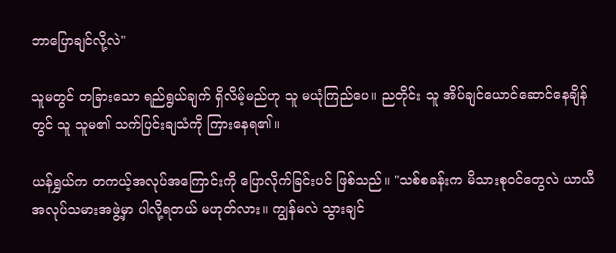ဘာပြောချင်လို့လဲ"

သူမတွင် တခြားသော ရည်ရွယ်ချက် ရှိလိမ့်မည်ဟု သူ မယုံကြည်ပေ။ ညတိုင်း သူ အိပ်ချင်ယောင်ဆောင်နေချိန်တွင် သူ သူမ၏ သက်ပြင်းချသံကို ကြားနေရ၏။

ယန်ရွှယ်က တကယ့်အလုပ်အကြောင်းကို ပြောလိုက်ခြင်းပင် ဖြစ်သည်။ "သစ်စခန်းက မိသားစုဝင်တွေလဲ ယာယီအလုပ်သမားအဖွဲ့မှာ ပါလို့ရတယ် မဟုတ်လား။ ကျွန်မလဲ သွားချင်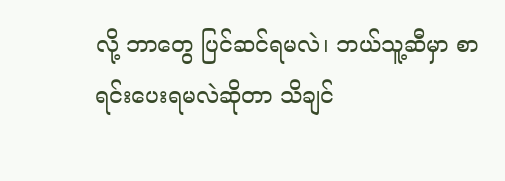လို့ ဘာတွေ ပြင်ဆင်ရမလဲ၊ ဘယ်သူ့ဆီမှာ စာရင်းပေးရမလဲဆိုတာ သိချင်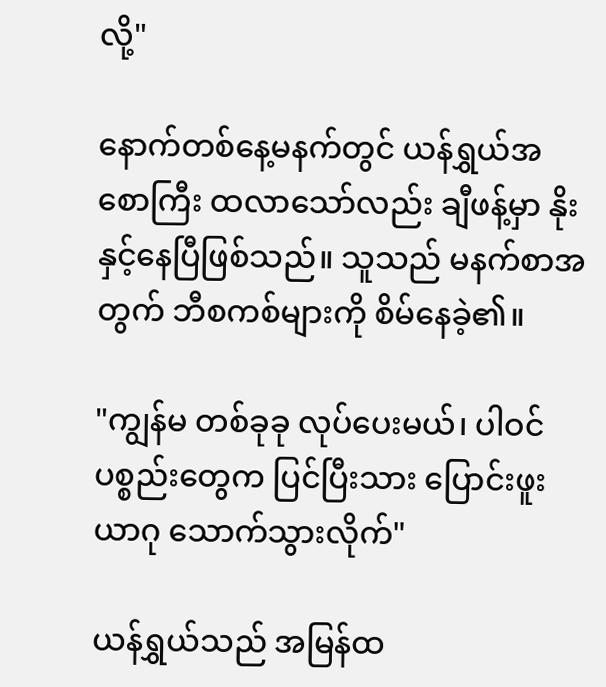လို့"

နောက်တစ်နေ့မနက်တွင် ယန်ရွှယ်အစောကြီး ထလာသော်လည်း ချီဖန့်မှာ နိုးနှင့်နေပြီဖြစ်သည်။ သူသည် မနက်စာအတွက် ဘီစကစ်များကို စိမ်နေခဲ့၏။

"ကျွန်မ တစ်ခုခု လုပ်ပေးမယ်၊ ပါဝင်ပစ္စည်းတွေက ပြင်ပြီးသား ပြောင်းဖူးယာဂု သောက်သွားလိုက်"

ယန်ရွှယ်သည် အမြန်ထ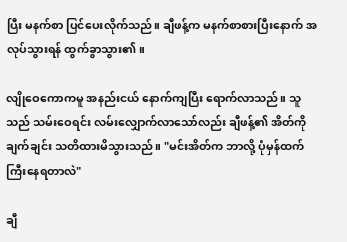ပြီး မနက်စာ ပြင်ပေးလိုက်သည်။ ချီဖန့်က မနက်စာစားပြီးနောက် အလုပ်သွားရန် ထွက်ခွာသွား၏။

လျိုဝေကောကမူ အနည်းငယ် နောက်ကျပြီး ရောက်လာသည်။ သူသည် သမ်းဝေရင်း လမ်းလျှောက်လာသော်လည်း ချီဖန့်၏ အိတ်ကို ချက်ချင်း သတိထားမိသွားသည်။ "မင်းအိတ်က ဘာလို့ ပုံမှန်ထက် ကြီးနေရတာလဲ"

ချီ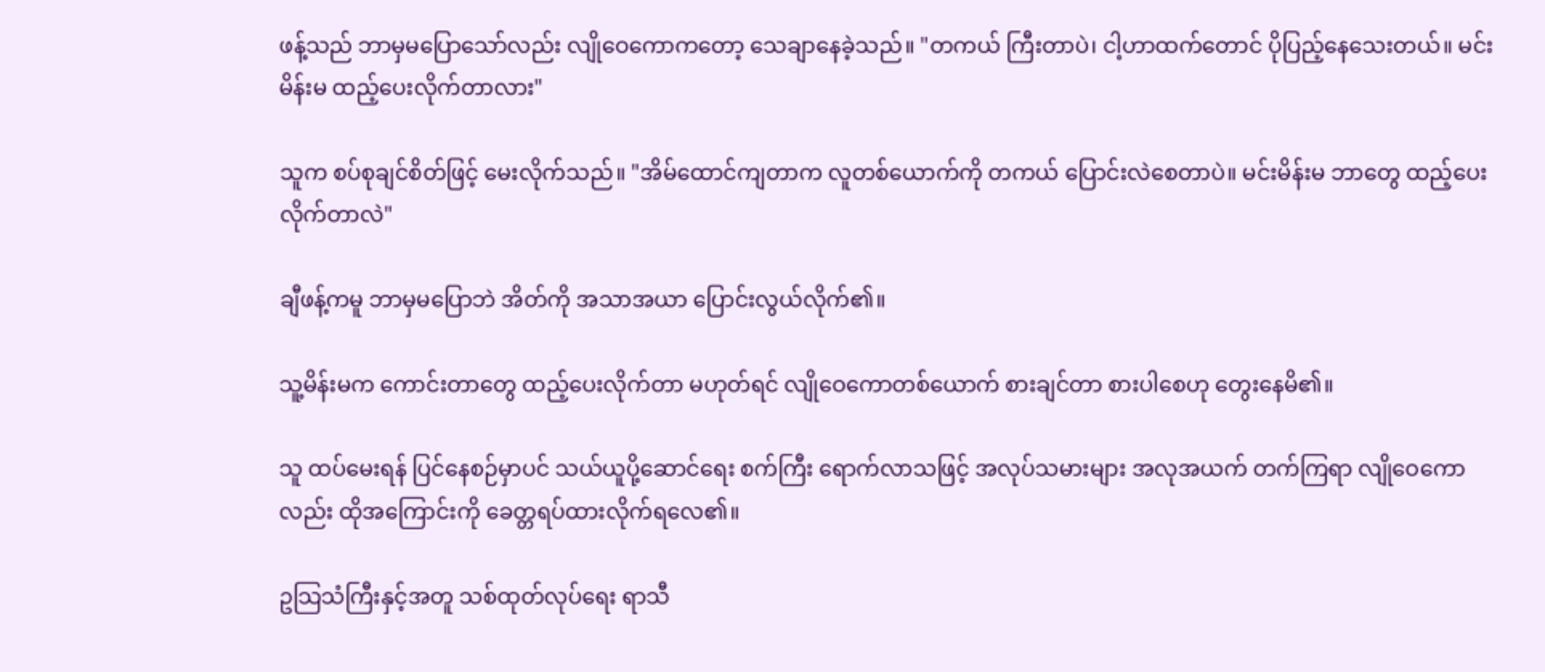ဖန့်သည် ဘာမှမပြောသော်လည်း လျိုဝေကောကတော့ သေချာနေခဲ့သည်။ "တကယ် ကြီးတာပဲ၊ ငါ့ဟာထက်တောင် ပိုပြည့်နေသေးတယ်။ မင်းမိန်းမ ထည့်ပေးလိုက်တာလား"

သူက စပ်စုချင်စိတ်ဖြင့် မေးလိုက်သည်။ "အိမ်ထောင်ကျတာက လူတစ်ယောက်ကို တကယ် ပြောင်းလဲစေတာပဲ။ မင်းမိန်းမ ဘာတွေ ထည့်ပေးလိုက်တာလဲ"

ချီဖန့်ကမူ ဘာမှမပြောဘဲ အိတ်ကို အသာအယာ ပြောင်းလွယ်လိုက်၏။

သူ့မိန်းမက ကောင်းတာတွေ ထည့်ပေးလိုက်တာ မဟုတ်ရင် လျိုဝေကောတစ်ယောက် စားချင်တာ စားပါစေဟု တွေးနေမိ၏။

သူ ထပ်မေးရန် ပြင်နေစဉ်မှာပင် သယ်ယူပို့ဆောင်ရေး စက်ကြီး ရောက်လာသဖြင့် အလုပ်သမားများ အလုအယက် တက်ကြရာ လျိုဝေကောလည်း ထိုအကြောင်းကို ခေတ္တရပ်ထားလိုက်ရလေ၏။

ဥသြသံကြီးနှင့်အတူ သစ်ထုတ်လုပ်ရေး ရာသီ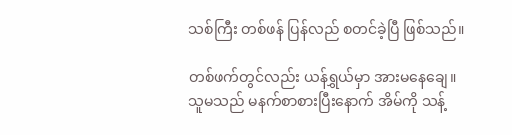သစ်ကြီး တစ်ဖန် ပြန်လည် စတင်ခဲ့ပြီ ဖြစ်သည်။

တစ်ဖက်တွင်လည်း ယန်ရွှယ်မှာ အားမနေချေ။ သူမသည် မနက်စာစားပြီးနောက် အိမ်ကို သန့်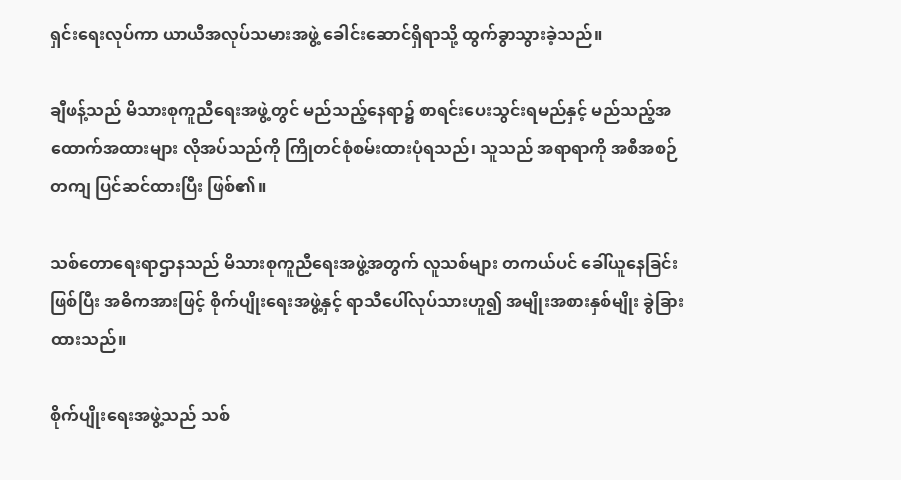ရှင်းရေးလုပ်ကာ ယာယီအလုပ်သမားအဖွဲ့ ခေါင်းဆောင်ရှိရာသို့ ထွက်ခွာသွားခဲ့သည်။

ချီဖန့်သည် မိသားစုကူညီရေးအဖွဲ့တွင် မည်သည့်နေရာ၌ စာရင်းပေးသွင်းရမည်နှင့် မည်သည့်အထောက်အထားများ လိုအပ်သည်ကို ကြိုတင်စုံစမ်းထားပုံရသည်၊ သူသည် အရာရာကို အစီအစဉ်တကျ ပြင်ဆင်ထားပြီး ဖြစ်၏။

သစ်တောရေးရာဌာနသည် မိသားစုကူညီရေးအဖွဲ့အတွက် လူသစ်များ တကယ်ပင် ခေါ်ယူနေခြင်းဖြစ်ပြီး အဓိကအားဖြင့် စိုက်ပျိုးရေးအဖွဲ့နှင့် ရာသီပေါ်လုပ်သားဟူ၍ အမျိုးအစားနှစ်မျိုး ခွဲခြားထားသည်‌။

စိုက်ပျိုးရေးအဖွဲ့သည် သစ်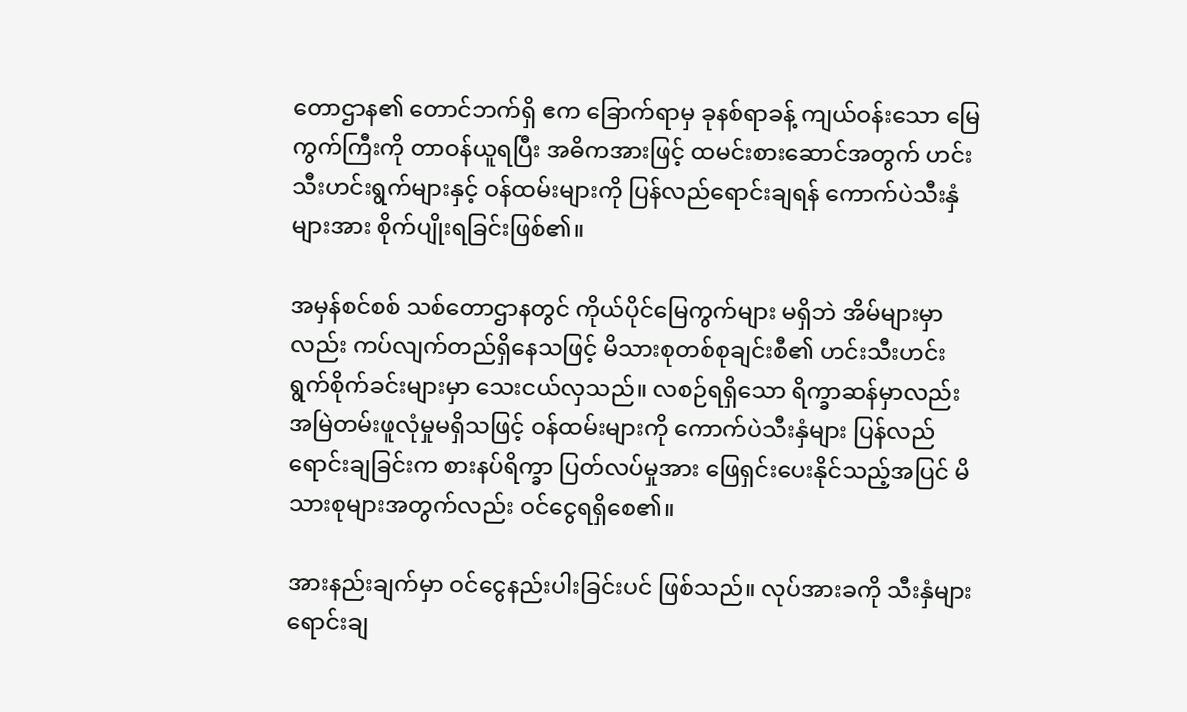တောဌာန၏ တောင်ဘက်ရှိ ဧက ခြောက်ရာမှ ခုနစ်ရာခန့် ကျယ်ဝန်းသော မြေကွက်ကြီးကို တာဝန်ယူရပြီး အဓိကအားဖြင့် ထမင်းစားဆောင်အတွက် ဟင်းသီးဟင်းရွက်များနှင့် ဝန်ထမ်းများကို ပြန်လည်ရောင်းချရန် ကောက်ပဲသီးနှံများအား စိုက်ပျိုးရခြင်းဖြစ်၏။

အမှန်စင်စစ် သစ်တောဌာနတွင် ကိုယ်ပိုင်မြေကွက်များ မရှိဘဲ အိမ်များမှာလည်း ကပ်လျက်တည်ရှိနေသဖြင့် မိသားစုတစ်စုချင်းစီ၏ ဟင်းသီးဟင်းရွက်စိုက်ခင်းများမှာ သေးငယ်လှသည်‌။ လစဉ်ရရှိသော ရိက္ခာဆန်မှာလည်း အမြဲတမ်းဖူလုံမှုမရှိသဖြင့် ဝန်ထမ်းများကို ကောက်ပဲသီးနှံများ ပြန်လည်ရောင်းချခြင်းက စားနပ်ရိက္ခာ ပြတ်လပ်မှုအား ဖြေရှင်းပေးနိုင်သည့်အပြင် မိသားစုများအတွက်လည်း ဝင်ငွေရရှိစေ၏။

အားနည်းချက်မှာ ဝင်ငွေနည်းပါးခြင်းပင် ဖြစ်သည်။ လုပ်အားခကို သီးနှံများရောင်းချ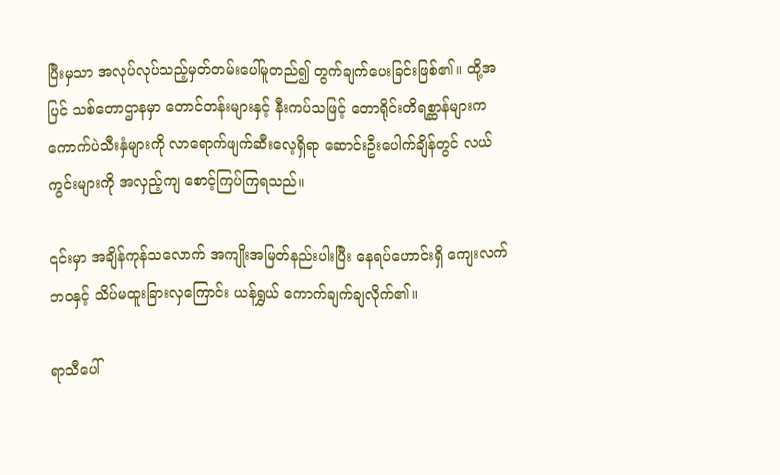ပြီးမှသာ အလုပ်လုပ်သည့်မှတ်တမ်းပေါ်မူတည်၍ တွက်ချက်ပေးခြင်းဖြစ်၏။ ထို့အပြင် သစ်တောဌာနမှာ တောင်တန်းများနှင့် နီးကပ်သဖြင့် တောရိုင်းတိရစ္ဆာန်များက ကောက်ပဲသီးနှံများကို လာရောက်ဖျက်ဆီးလေ့ရှိရာ ဆောင်းဦးပေါက်ချိန်တွင် လယ်ကွင်းများကို အလှည့်ကျ စောင့်ကြပ်ကြရသည်‌။

၎င်းမှာ အချိန်ကုန်သလောက် အကျိုးအမြတ်နည်းပါးပြီး နေရပ်ဟောင်းရှိ ကျေးလက်ဘဝနှင့် သိပ်မထူးခြားလှကြောင်း ယန်ရွှယ် ကောက်ချက်ချလိုက်၏။

ရာသီပေါ်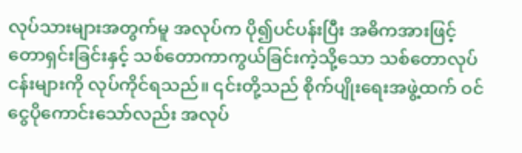လုပ်သားများအတွက်မူ အလုပ်က ပို၍ပင်ပန်းပြီး အဓိကအားဖြင့် တောရှင်းခြင်းနှင့် သစ်တောကာကွယ်ခြင်းကဲ့သို့သော သစ်တောလုပ်ငန်းများကို လုပ်ကိုင်ရသည်‌။ ၎င်းတို့သည် စိုက်ပျိုးရေးအဖွဲ့ထက် ဝင်ငွေပိုကောင်းသော်လည်း အလုပ်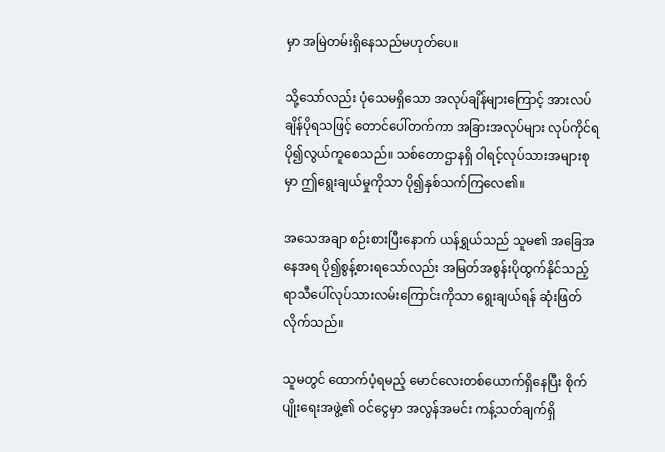မှာ အမြဲတမ်းရှိနေသည်မဟုတ်ပေ။

သို့သော်လည်း ပုံသေမရှိသော အလုပ်ချိန်များကြောင့် အားလပ်ချိန်ပိုရသဖြင့် တောင်ပေါ်တက်ကာ အခြားအလုပ်များ လုပ်ကိုင်ရ ပို၍လွယ်ကူစေသည်‌။ သစ်တောဌာနရှိ ဝါရင့်လုပ်သားအများစုမှာ ဤရွေးချယ်မှုကိုသာ ပို၍နှစ်သက်ကြလေ၏။

အသေအချာ စဉ်းစားပြီးနောက် ယန်ရွှယ်သည် သူမ၏ အခြေအနေအရ ပို၍စွန့်စားရသော်လည်း အမြတ်အစွန်းပိုထွက်နိုင်သည့် ရာသီပေါ်လုပ်သားလမ်းကြောင်းကိုသာ ရွေးချယ်ရန် ဆုံးဖြတ်လိုက်သည်‌။

သူမတွင် ထောက်ပံ့ရမည့် မောင်လေးတစ်ယောက်ရှိနေပြီး စိုက်ပျိုးရေးအဖွဲ့၏ ဝင်ငွေမှာ အလွန်အမင်း ကန့်သတ်ချက်ရှိ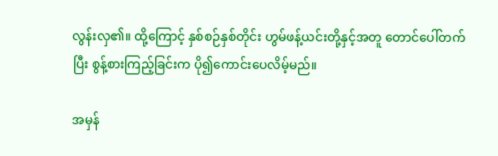လွန်းလှ၏။ ထို့ကြောင့် နှစ်စဉ်နှစ်တိုင်း ဟွမ်ဖန့်ယင်းတို့နှင့်အတူ တောင်ပေါ်တက်ပြီး စွန့်စားကြည့်ခြင်းက ပို၍ကောင်းပေလိမ့်မည်‌။

အမှန်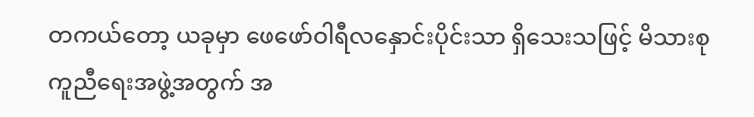တကယ်တော့ ယခုမှာ ဖေဖော်ဝါရီလနှောင်းပိုင်းသာ ရှိသေးသဖြင့် မိသားစုကူညီရေးအဖွဲ့အတွက် အ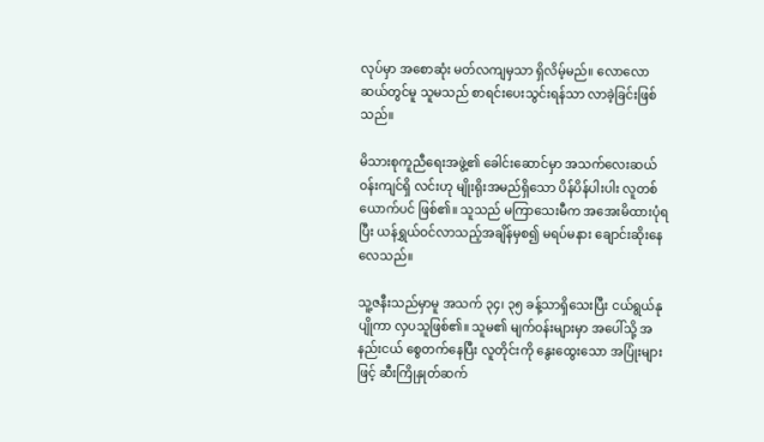လုပ်မှာ အစောဆုံး မတ်လကျမှသာ ရှိလိမ့်မည်‌။ လောလောဆယ်တွင်မူ သူမသည် စာရင်းပေးသွင်းရန်သာ လာခဲ့ခြင်းဖြစ်သည်။

မိသားစုကူညီရေးအဖွဲ့၏ ခေါင်းဆောင်မှာ အသက်လေးဆယ်ဝန်းကျင်ရှိ လင်းဟု မျိုးရိုးအမည်ရှိသော ပိန်ပိန်ပါးပါး လူတစ်ယောက်ပင် ဖြစ်၏။ သူသည် မကြာသေးမီက အအေးမိထားပုံရပြီး ယန်ရွှယ်ဝင်လာသည့်အချိန်မှစ၍ မရပ်မနား ချောင်းဆိုးနေလေသည်။

သူ့ဇနီးသည်မှာမူ အသက် ၃၄၊ ၃၅ ခန့်သာရှိသေးပြီး ငယ်ရွယ်နုပျိုကာ လှပသူဖြစ်၏။ သူမ၏ မျက်ဝန်းများမှာ အပေါ်သို့ အနည်းငယ် စွေတက်နေပြီး လူတိုင်းကို နွေးထွေးသော အပြုံးများဖြင့် ဆီးကြိုနှုတ်ဆက်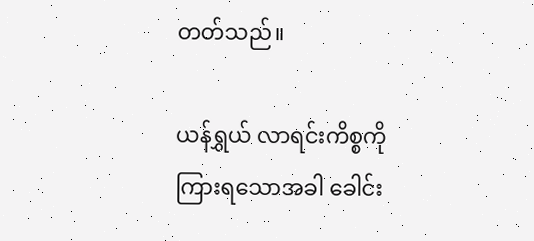တတ်သည်‌။

ယန်ရွှယ် လာရင်းကိစ္စကို ကြားရသောအခါ ခေါင်း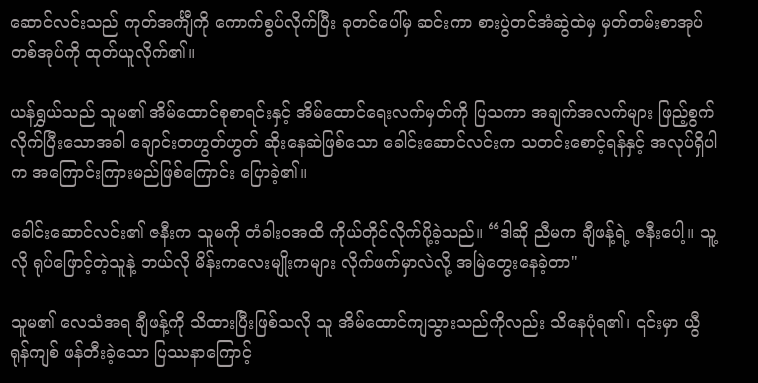ဆောင်လင်းသည် ကုတ်အင်္ကျီကို ကောက်စွပ်လိုက်ပြီး ခုတင်ပေါ်မှ ဆင်းကာ စားပွဲတင်အံဆွဲထဲမှ မှတ်တမ်းစာအုပ်တစ်အုပ်ကို ထုတ်ယူလိုက်၏။

ယန်ရွှယ်သည် သူမ၏ အိမ်ထောင်စုစာရင်းနှင့် အိမ်ထောင်ရေးလက်မှတ်ကို ပြသကာ အချက်အလက်များ ဖြည့်စွက်လိုက်ပြီးသောအခါ ချောင်းတဟွတ်ဟွတ် ဆိုးနေဆဲဖြစ်သော ခေါင်းဆောင်လင်းက သတင်းစောင့်ရန်နှင့် အလုပ်ရှိပါက အကြောင်းကြားမည်ဖြစ်ကြောင်း ပြောခဲ့၏။

ခေါင်းဆောင်လင်း၏ ဇနီးက သူမကို တံခါးဝအထိ ကိုယ်တိုင်လိုက်ပို့ခဲ့သည်။ “ဒါဆို ညီမက ချီဖန့်ရဲ့ ဇနီးပေါ့။ သူ့လို ရုပ်ဖြောင့်တဲ့သူနဲ့ ဘယ်လို မိန်းကလေးမျိုးကများ လိုက်ဖက်မှာလဲလို့ အမြဲတွေးနေခဲ့တာ"

သူမ၏ လေသံအရ ချီဖန့်ကို သိထားပြီးဖြစ်သလို သူ အိမ်ထောင်ကျသွားသည်ကိုလည်း သိနေပုံရ၏၊ ၎င်းမှာ ယွီရုန်ကျစ် ဖန်တီးခဲ့သော ပြဿနာကြောင့်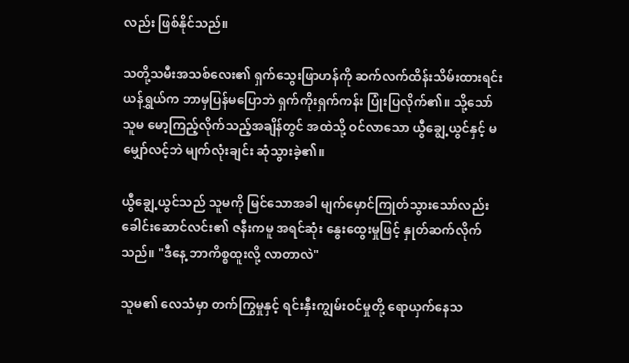လည်း ဖြစ်နိုင်သည်။

သတို့သမီးအသစ်လေး၏ ရှက်သွေးဖြာဟန်ကို ဆက်လက်ထိန်းသိမ်းထားရင်း ယန်ရွှယ်က ဘာမှပြန်မပြောဘဲ ရှက်ကိုးရှက်ကန်း ပြုံးပြလိုက်၏။ သို့သော် သူမ မော့ကြည့်လိုက်သည့်အချိန်တွင် အထဲသို့ ဝင်လာသော ယွီချွေ့ယွင်နှင့် မမျှော်လင့်ဘဲ မျက်လုံးချင်း ဆုံသွားခဲ့၏။

ယွီချွေ့ယွင်သည် သူမကို မြင်သောအခါ မျက်မှောင်ကြုတ်သွားသော်လည်း ခေါင်းဆောင်လင်း၏ ဇနီးကမူ အရင်ဆုံး နွေးထွေးမှုဖြင့် နှုတ်ဆက်လိုက်သည်‌။ "ဒီနေ့ ဘာကိစ္စထူးလို့ လာတာလဲ"

သူမ၏ လေသံမှာ တက်ကြွမှုနှင့် ရင်းနှီးကျွမ်းဝင်မှုတို့ ရောယှက်နေသ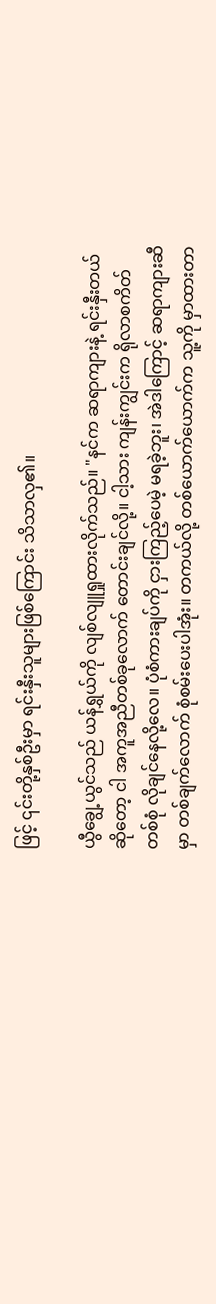ဖြင့် ၎င်းတို့နှစ်ဦးမှာ ရင်းနှီးသူများဖြစ်ကြောင်း သိသာလှ၏။

ယွီချွေ့ယွင်သည် ယန်ရွှယ်ကို လျစ်လျူရှုထားလိုက်သည်။ "နင်က ဆရာကျားနဲ့ ရင်းနှီးတယ်ဆိုတော့ ငါ အကူအညီတစ်ခုလောက် တောင်းချင်လို့။ ငါ့သား ကျန်းကျွင်းက ရိုလာစကိတ်တစ်စုံ လိုချင်နေလို့လေ။ ပုံစံကားချပ်ကို ငှားကြည့်ပေမဲ့ မရခဲ့ဘူး၊ အဲဒါကြောင့် ဆရာကျားဆီမှာ တစ်ချက်လောက် စုံစမ်းပေးပါအုံး။ တကယ်လို့ တစ်ယောက်ယောက်က သူ့ကို မှာထားတာ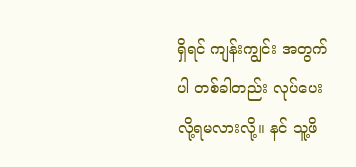ရှိရင် ကျန်းကျွင်း အတွက်ပါ တစ်ခါတည်း လုပ်ပေးလို့ရမလားလို့။ နင် သူ့ဖိ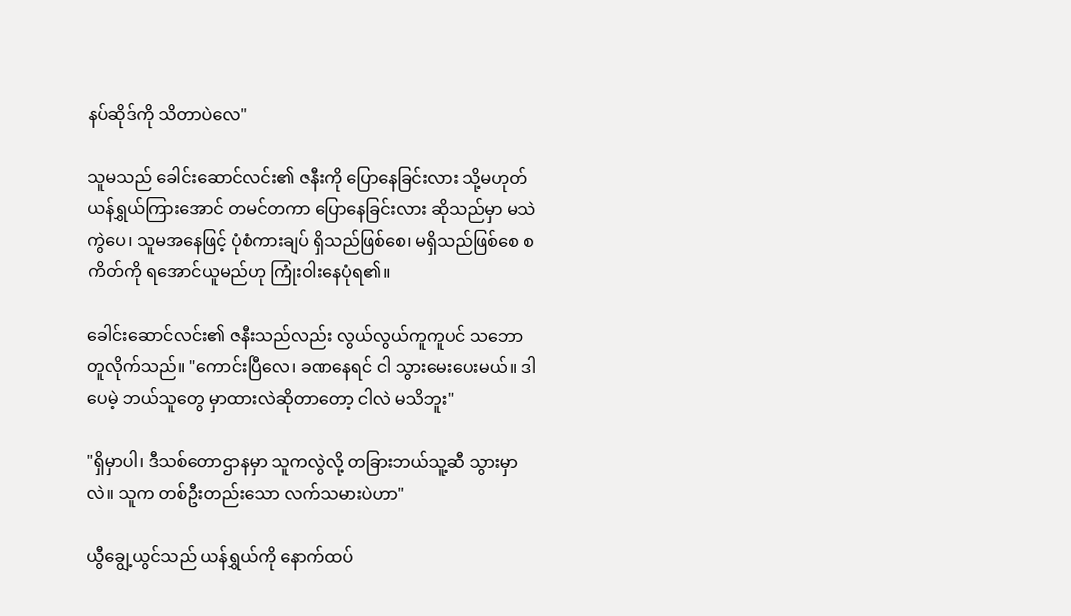နပ်ဆိုဒ်ကို သိတာပဲလေ"

သူမသည် ခေါင်းဆောင်လင်း၏ ဇနီးကို ပြောနေခြင်းလား သို့မဟုတ် ယန်ရွှယ်ကြားအောင် တမင်တကာ ပြောနေခြင်းလား ဆိုသည်မှာ မသဲကွဲပေ၊ သူမအနေဖြင့် ပုံစံကားချပ် ရှိသည်ဖြစ်စေ၊ မရှိသည်ဖြစ်စေ စကိတ်ကို ရအောင်ယူမည်ဟု ကြုံးဝါးနေပုံရ၏။

ခေါင်းဆောင်လင်း၏ ဇနီးသည်လည်း လွယ်လွယ်ကူကူပင် သဘောတူလိုက်သည်‌။ "ကောင်းပြီလေ၊ ခဏနေရင် ငါ သွားမေးပေးမယ်။ ဒါပေမဲ့ ဘယ်သူတွေ မှာထားလဲဆိုတာတော့ ငါလဲ မသိဘူး"

"ရှိမှာပါ၊ ဒီသစ်တောဌာနမှာ သူကလွဲလို့ တခြားဘယ်သူ့ဆီ သွားမှာလဲ။ သူက တစ်ဦးတည်းသော လက်သမားပဲဟာ"

ယွီချွေ့ယွင်သည် ယန်ရွှယ်ကို နောက်ထပ်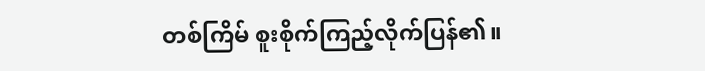တစ်ကြိမ် စူးစိုက်ကြည့်လိုက်ပြန်၏။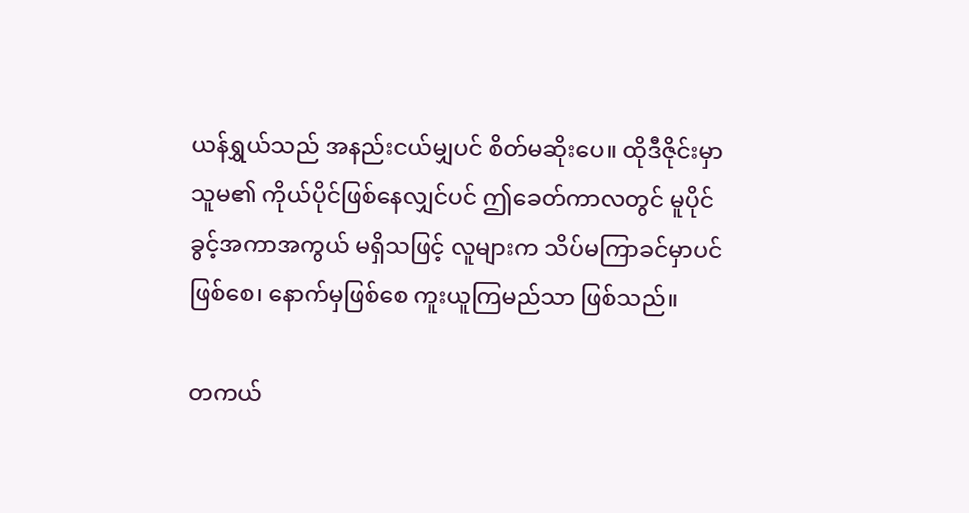ယန်ရွှယ်သည် အနည်းငယ်မျှပင် စိတ်မဆိုးပေ။ ထိုဒီဇိုင်းမှာ သူမ၏ ကိုယ်ပိုင်ဖြစ်နေလျှင်ပင် ဤခေတ်ကာလတွင် မူပိုင်ခွင့်အကာအကွယ် မရှိသဖြင့် လူများက သိပ်မကြာခင်မှာပင်ဖြစ်စေ၊ နောက်မှဖြစ်စေ ကူးယူကြမည်သာ ဖြစ်သည်။

တကယ်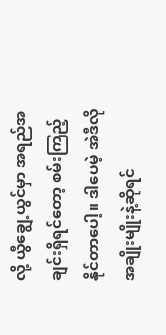လို့ ယွီချွေ့ယွင်မှာ အရည်အချင်းရှိရင်တော့ စမ်းကြည့်နိုင်တာပေါ့။ ဒါပေမဲ့ အဲဒီလို အချိုးမျိုးနဲ့ဆိုရင်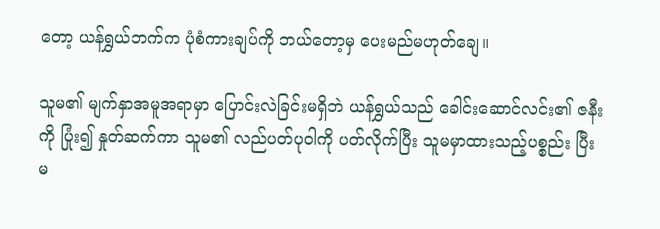တော့ ယန်ရွှယ်ဘက်က ပုံစံကားချပ်ကို ဘယ်တော့မှ ပေးမည်မဟုတ်ချေ။

သူမ၏ မျက်နှာအမူအရာမှာ ပြောင်းလဲခြင်းမရှိဘဲ ယန်ရွှယ်သည် ခေါင်းဆောင်လင်း၏ ဇနီးကို ပြုံး၍ နှုတ်ဆက်ကာ သူမ၏ လည်ပတ်ပုဝါကို ပတ်လိုက်ပြီး သူမမှာထားသည့်ပစ္စည်း ပြီးမ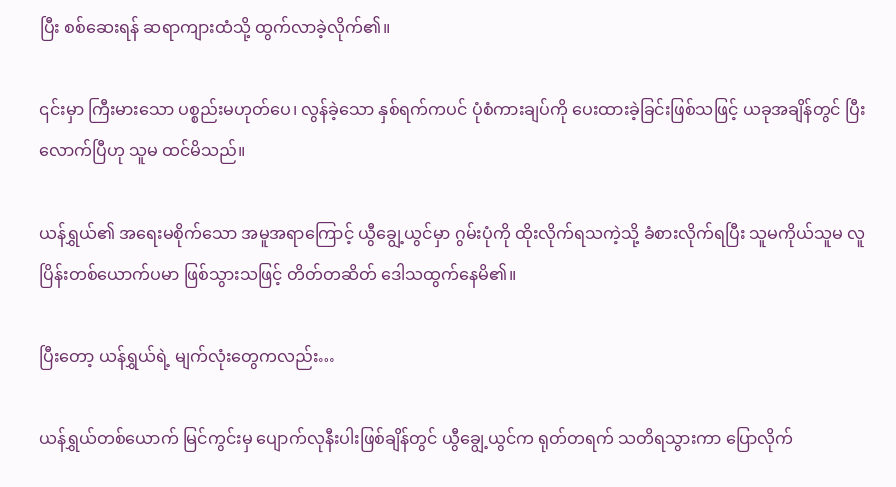ပြီး စစ်ဆေးရန် ဆရာကျားထံသို့ ထွက်လာခဲ့လိုက်၏။

၎င်းမှာ ကြီးမားသော ပစ္စည်းမဟုတ်ပေ၊ လွန်ခဲ့သော နှစ်ရက်ကပင် ပုံစံကားချပ်ကို ပေးထားခဲ့ခြင်းဖြစ်သဖြင့် ယခုအချိန်တွင် ပြီးလောက်ပြီဟု သူမ ထင်မိသည်‌။

ယန်ရွှယ်၏ အရေးမစိုက်သော အမူအရာကြောင့် ယွီချွေ့ယွင်မှာ ဂွမ်းပုံကို ထိုးလိုက်ရသကဲ့သို့ ခံစားလိုက်ရပြီး သူမကိုယ်သူမ လူပြိန်းတစ်ယောက်ပမာ ဖြစ်သွားသဖြင့် တိတ်တဆိတ် ဒေါသထွက်နေမိ၏။

ပြီးတော့ ယန်ရွှယ်ရဲ့ မျက်လုံးတွေကလည်း…

ယန်ရွှယ်တစ်ယောက် မြင်ကွင်းမှ ပျောက်လုနီးပါးဖြစ်ချိန်တွင် ယွီချွေ့ယွင်က ရုတ်တရက် သတိရသွားကာ ပြောလိုက်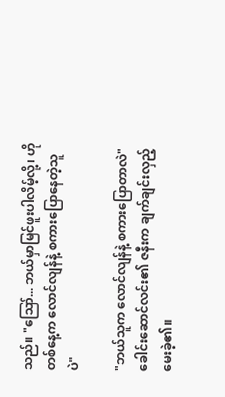သည်‌။ "ဪ... ဘယ်မှာမြင်ဖူးပါလိမ့်လို့၊ ဟိုတစ်နေ့က လောင်လျန်နဲ့ စကားပြောနေတဲ့သူပဲ"

"ဘယ်သူက လောင်လျန်နဲ့ စကားပြောတာလဲ" ခေါင်းဆောင်လင်း၏ ဇနီးက ချက်ချင်းလှည့်မေးခဲ့၏။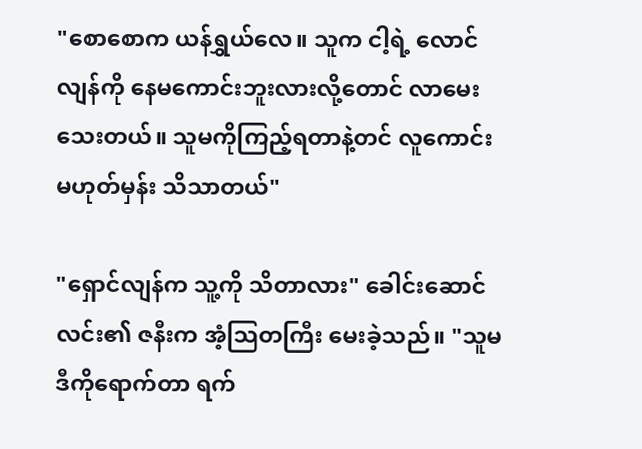"စောစောက ယန်ရွှယ်လေ။ သူက ငါ့ရဲ့ လောင်လျန်‌ကို နေမကောင်းဘူးလားလို့တောင် လာမေးသေးတယ်။ သူမကိုကြည့်ရတာနဲ့တင် လူကောင်းမဟုတ်မှန်း သိသာတယ်"

"ရှောင်လျန်က သူ့ကို သိတာလား" ခေါင်းဆောင်လင်း၏ ဇနီးက အံ့သြတကြီး မေးခဲ့သည်‌။ "သူမ ဒီကိုရောက်တာ ရက်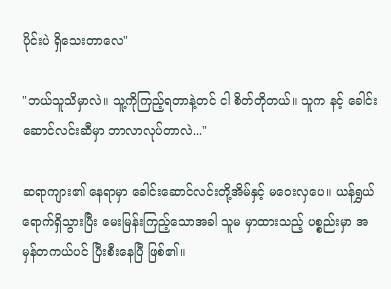ပိုင်းပဲ ရှိသေးတာလေ"

"ဘယ်သူသိမှာလဲ။ သူ့ကိုကြည့်ရတာနဲ့တင် ငါ စိတ်တိုတယ်။ သူက နင့် ခေါင်းဆောင်လင်းဆီမှာ ဘာလာလုပ်တာလဲ..."

ဆရာကျား၏ နေရာမှာ ခေါင်းဆောင်လင်းတို့အိမ်နှင့် မဝေးလှပေ။ ယန်ရွှယ်ရောက်ရှိသွားပြီး မေးမြန်းကြည့်သောအခါ သူမ မှာထားသည့် ပစ္စည်းမှာ အမှန်တကယ်ပင် ပြီးစီးနေပြီ ဖြစ်၏။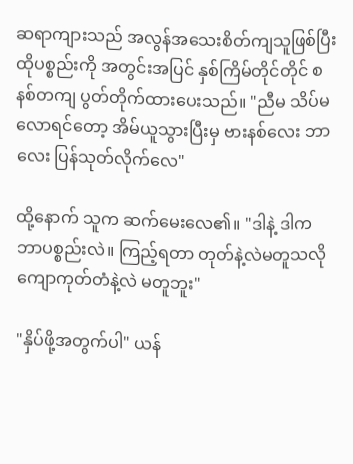ဆရာကျားသည် အလွန်အသေးစိတ်ကျသူဖြစ်ပြီး ထိုပစ္စည်းကို အတွင်းအပြင် နှစ်ကြိမ်တိုင်တိုင် စနစ်တကျ ပွတ်တိုက်ထားပေးသည်‌။ "ညီမ သိပ်မလောရင်တော့ အိမ်ယူသွားပြီးမှ ဗားနစ်လေး ဘာလေး ပြန်သုတ်လိုက်လေ"

ထို့နောက် သူက ဆက်မေးလေ၏။ "ဒါနဲ့ ဒါက ဘာပစ္စည်းလဲ။ ကြည့်ရတာ တုတ်နဲ့လဲမတူသလို ကျောကုတ်တံနဲ့လဲ မတူဘူး"

"နှိပ်ဖို့အတွက်ပါ" ယန်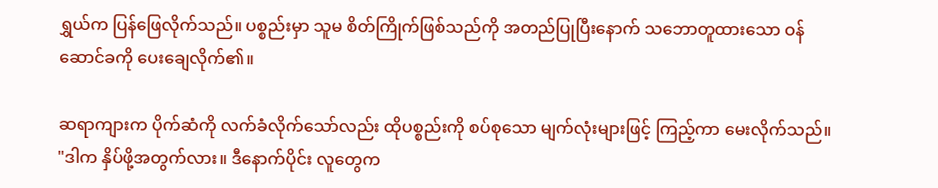ရွှယ်က ပြန်ဖြေလိုက်သည်။ ပစ္စည်းမှာ သူမ စိတ်ကြိုက်ဖြစ်သည်ကို အတည်ပြုပြီးနောက် သဘောတူထားသော ဝန်ဆောင်ခကို ပေးချေလိုက်၏။

ဆရာကျားက ပိုက်ဆံကို လက်ခံလိုက်သော်လည်း ထိုပစ္စည်းကို စပ်စုသော မျက်လုံးများဖြင့် ကြည့်ကာ မေးလိုက်သည်။ "ဒါက နှိပ်ဖို့အတွက်လား။ ဒီနောက်ပိုင်း လူတွေက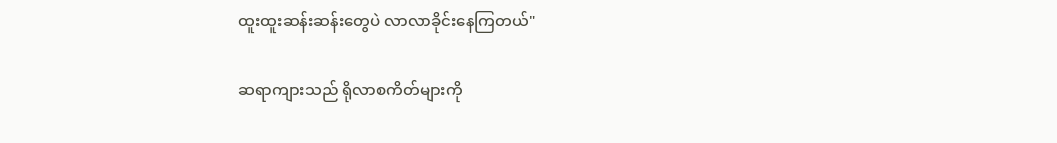ထူးထူးဆန်းဆန်းတွေပဲ လာလာခိုင်းနေကြတယ်"

ဆရာကျားသည် ရိုလာစကိတ်များကို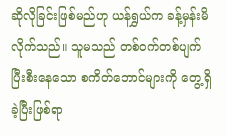ဆိုလိုခြင်းဖြစ်မည်ဟု ယန်ရွှယ်က ခန့်မှန်းမိလိုက်သည်‌။ သူမသည် တစ်ဝက်တစ်ပျက် ပြီးစီးနေသော စကိတ်ဘောင်များကို တွေ့ရှိခဲ့ပြီးဖြစ်ရာ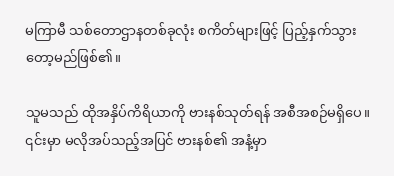မကြာမီ သစ်တောဌာနတစ်ခုလုံး စကိတ်များဖြင့် ပြည့်နှက်သွားတော့မည်ဖြစ်၏။

သူမသည် ထိုအနှိပ်ကိရိယာကို ဗားနစ်သုတ်ရန် အစီအစဉ်မရှိပေ။ ၎င်းမှာ မလိုအပ်သည့်အပြင် ဗားနစ်၏ အနံ့မှာ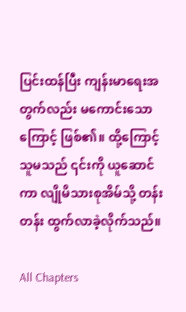ပြင်းထန်ပြီး ကျန်းမာရေးအတွက်လည်း မကောင်းသောကြောင့် ဖြစ်၏။ ထို့ကြောင့် သူမသည် ၎င်းကို ယူဆောင်ကာ လျိုမိသားစုအိမ်သို့ တန်းတန်း ထွက်လာခဲ့လိုက်သည်‌။

All Chapters